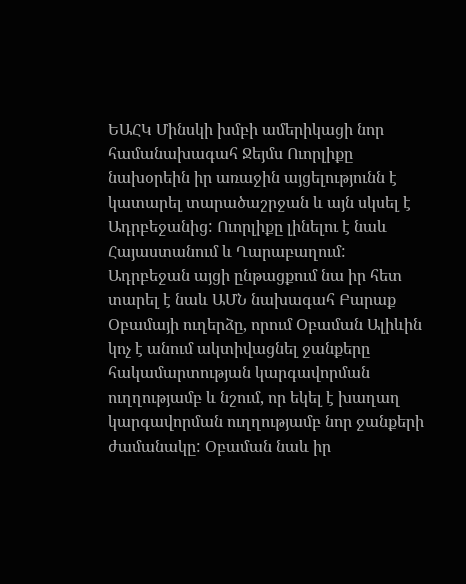ԵԱՀԿ Մինսկի խմբի ամերիկացի նոր համանախագահ Ջեյմս Ուորլիքը նախօրեին իր առաջին այցելությունն է կատարել տարածաշրջան և այն սկսել է Ադրբեջանից: Ուորլիքը լինելու է նաև Հայաստանում և Ղարաբաղում: Ադրբեջան այցի ընթացքում նա իր հետ տարել է նաև ԱՄՆ նախագահ Բարաք Օբամայի ուղերձը, որում Օբաման Ալիևին կոչ է անում ակտիվացնել ջանքերը հակամարտության կարգավորման ուղղությամբ և նշում, որ եկել է խաղաղ կարգավորման ուղղությամբ նոր ջանքերի ժամանակը: Օբաման նաև իր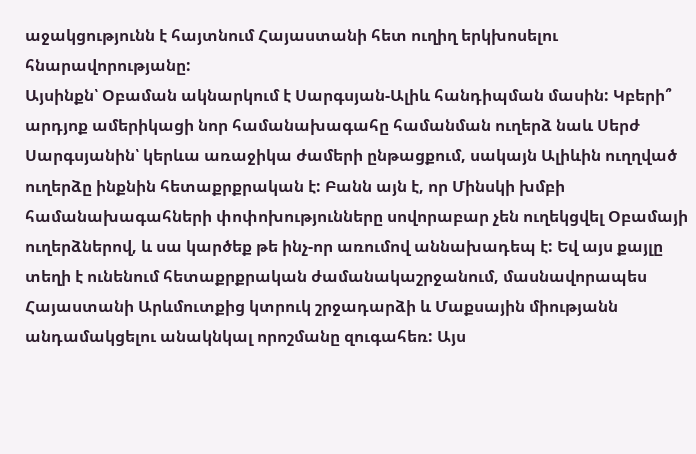աջակցությունն է հայտնում Հայաստանի հետ ուղիղ երկխոսելու հնարավորությանը:
Այսինքն՝ Օբաման ակնարկում է Սարգսյան-Ալիև հանդիպման մասին: Կբերի՞ արդյոք ամերիկացի նոր համանախագահը համանման ուղերձ նաև Սերժ Սարգսյանին՝ կերևա առաջիկա ժամերի ընթացքում, սակայն Ալիևին ուղղված ուղերձը ինքնին հետաքրքրական է: Բանն այն է, որ Մինսկի խմբի համանախագահների փոփոխությունները սովորաբար չեն ուղեկցվել Օբամայի ուղերձներով, և սա կարծեք թե ինչ-որ առումով աննախադեպ է: Եվ այս քայլը տեղի է ունենում հետաքրքրական ժամանակաշրջանում, մասնավորապես Հայաստանի Արևմուտքից կտրուկ շրջադարձի և Մաքսային միությանն անդամակցելու անակնկալ որոշմանը զուգահեռ: Այս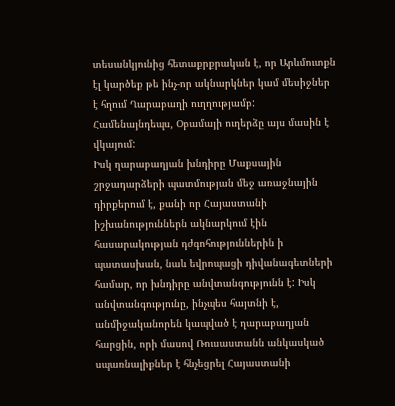տեսանկյունից հետաքրքրական է, որ Արևմուտքն էլ կարծեք թե ինչ-որ ակնարկներ կամ մեսիջներ է հղում Ղարաբաղի ուղղությամբ: Համենայնդեպս, Օբամայի ուղերձը այս մասին է վկայում:
Իսկ ղարաբաղյան խնդիրը Մաքսային շրջադարձերի պատմության մեջ առաջնային դիրքերում է, քանի որ Հայաստանի իշխանություններն ակնարկում էին հասարակության դժգոհություններին ի պատասխան, նաև եվրոպացի դիվանագետների համար, որ խնդիրը անվտանգությունն է: Իսկ անվտանգությունը, ինչպես հայտնի է, անմիջականորեն կապված է ղարաբաղյան հարցին, որի մասով Ռուսաստանն անկասկած սպառնալիքներ է հնչեցրել Հայաստանի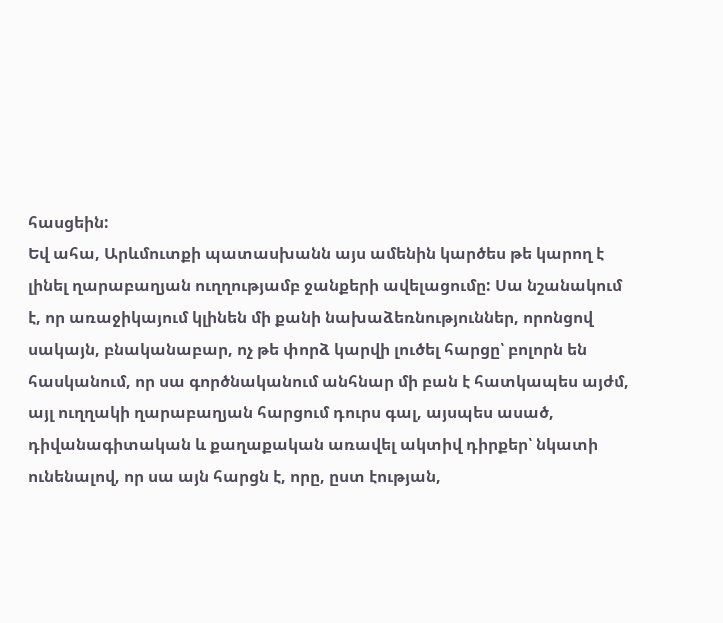հասցեին:
Եվ ահա, Արևմուտքի պատասխանն այս ամենին կարծես թե կարող է լինել ղարաբաղյան ուղղությամբ ջանքերի ավելացումը: Սա նշանակում է, որ առաջիկայում կլինեն մի քանի նախաձեռնություններ, որոնցով սակայն, բնականաբար, ոչ թե փորձ կարվի լուծել հարցը՝ բոլորն են հասկանում, որ սա գործնականում անհնար մի բան է հատկապես այժմ, այլ ուղղակի ղարաբաղյան հարցում դուրս գալ, այսպես ասած, դիվանագիտական և քաղաքական առավել ակտիվ դիրքեր՝ նկատի ունենալով, որ սա այն հարցն է, որը, ըստ էության,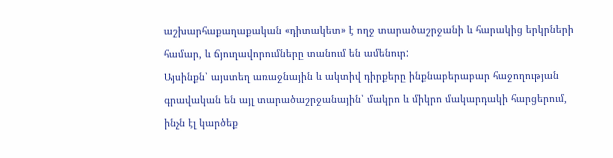աշխարհաքաղաքական «դիտակետ» է ողջ տարածաշրջանի և հարակից երկրների համար, և ճյուղավորումները տանում են ամենուր:
Այսինքն՝ այստեղ առաջնային և ակտիվ դիրքերը ինքնաբերաբար հաջողության գրավական են այլ տարածաշրջանային՝ մակրո և միկրո մակարդակի հարցերում, ինչն էլ կարծեք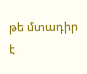թե մտադիր է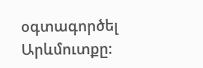օգտագործել Արևմուտքը: